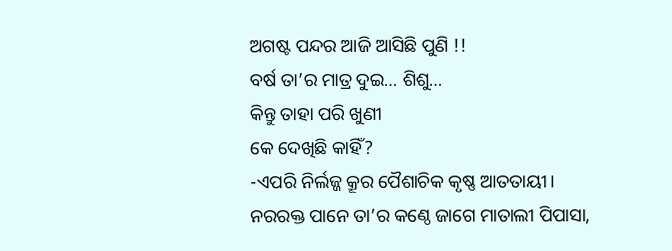ଅଗଷ୍ଟ ପନ୍ଦର ଆଜି ଆସିଛି ପୁଣି !!
ବର୍ଷ ତା’ର ମାତ୍ର ଦୁଇ… ଶିଶୁ…
କିନ୍ତୁ ତାହା ପରି ଖୁଣୀ
କେ ଦେଖିଛି କାହିଁ?
-ଏପରି ନିର୍ଲଜ୍ଜ କ୍ରୂର ପୈଶାଚିକ କୃଷ୍ଣ ଆତତାୟୀ।
ନରରକ୍ତ ପାନେ ତା’ର କଣ୍ଠେ ଜାଗେ ମାତାଲୀ ପିପାସା,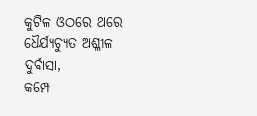କୁଟିଳ ଓଠରେ ଥରେ ଧୈର୍ଯ୍ୟଚ୍ୟୁତ ଅଶ୍ଳୀଳ ଦୁର୍ବାସା,
କମ୍ପେ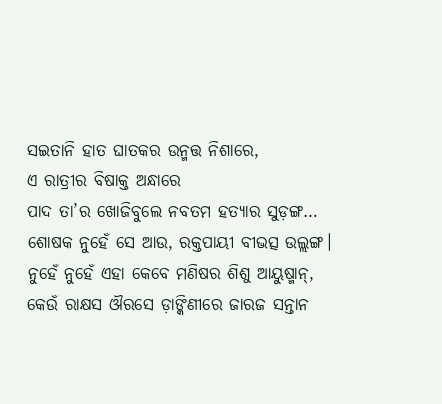ସଇତାନି ହାତ ଘାତକର ଉନ୍ମତ୍ତ ନିଶାରେ,
ଏ ରାତ୍ରୀର ବିଷାକ୍ତ ଅନ୍ଧାରେ
ପାଦ ତା’ର ଖୋଜିବୁଲେ ନବତମ ହତ୍ୟାର ସୁଡ଼ଙ୍ଗ…
ଶୋଷକ ନୁହେଁ ସେ ଆଉ, ରକ୍ତପାୟୀ ବୀଭତ୍ସ ଉଲ୍ଲଙ୍ଗ।
ନୁହେଁ ନୁହେଁ ଏହା କେବେ ମଣିଷର ଶିଶୁ ଆୟୁଷ୍ମାନ୍,
କେଉଁ ରାକ୍ଷସ ଔରସେ ଡ଼ାଙ୍କିଣୀରେ ଜାରଜ ସନ୍ତାନ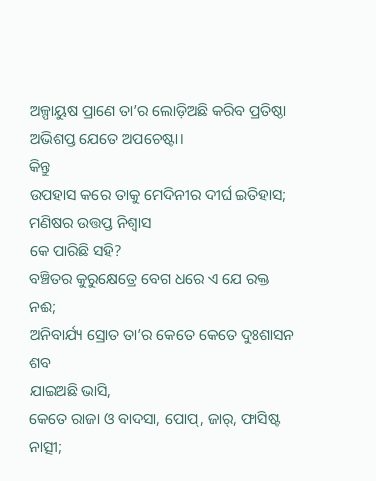ଅଳ୍ପାୟୁଷ ପ୍ରାଣେ ତା’ର ଲୋଡ଼ିଅଛି କରିବ ପ୍ରତିଷ୍ଠା
ଅଭିଶପ୍ତ ଯେତେ ଅପଚେଷ୍ଟା।
କିନ୍ତୁ
ଉପହାସ କରେ ତାକୁ ମେଦିନୀର ଦୀର୍ଘ ଇତିହାସ;
ମଣିଷର ଉତ୍ତପ୍ତ ନିଶ୍ବାସ
କେ ପାରିଛି ସହି?
ବଞ୍ଚିତର କୁରୁକ୍ଷେତ୍ରେ ବେଗ ଧରେ ଏ ଯେ ରକ୍ତ ନଈ;
ଅନିବାର୍ଯ୍ୟ ସ୍ରୋତ ତା’ର କେତେ କେତେ ଦୁଃଶାସନ ଶବ
ଯାଇଅଛି ଭାସି,
କେତେ ରାଜା ଓ ବାଦସା, ପୋପ୍, ଜାର୍, ଫାସିଷ୍ଟ ନାତ୍ସୀ;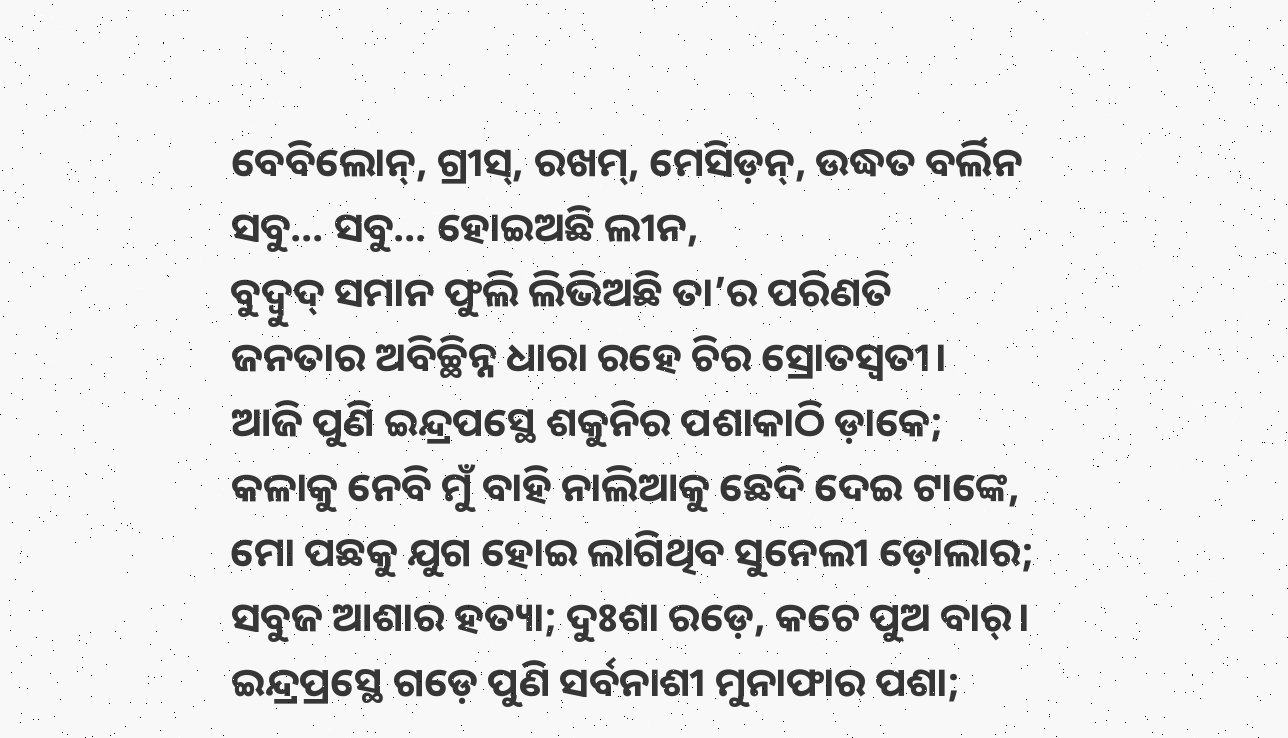ବେବିଲୋନ୍, ଗ୍ରୀସ୍, ରଖମ୍, ମେସିଡ଼ନ୍, ଉଦ୍ଧତ ବର୍ଲିନ
ସବୁ… ସବୁ… ହୋଇଅଛି ଲୀନ,
ବୁଦ୍ବୁଦ୍ ସମାନ ଫୁଲି ଲିଭିଅଛି ତା’ର ପରିଣତି
ଜନତାର ଅବିଚ୍ଛିନ୍ନ ଧାରା ରହେ ଚିର ସ୍ରୋତସ୍ବତୀ।
ଆଜି ପୁଣି ଇନ୍ଦ୍ରପସ୍ଥେ ଶକୁନିର ପଶାକାଠି ଡ଼ାକେ;
କଳାକୁ ନେବି ମୁଁ ବାହି ନାଲିଆକୁ ଛେଦି ଦେଇ ଟାଙ୍କେ,
ମୋ ପଛକୁ ଯୁଗ ହୋଇ ଲାଗିଥିବ ସୁନେଲୀ ଡ଼ୋଲାର;
ସବୁଜ ଆଶାର ହତ୍ୟା; ଦୁଃଶା ରଡ଼େ, କଚେ ପୁଅ ବାର୍।
ଇନ୍ଦ୍ରପ୍ରସ୍ଥେ ଗଡ଼େ ପୁଣି ସର୍ବନାଶୀ ମୁନାଫାର ପଶା;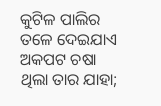କୁଟିଳ ପାଲିର ତଳେ ଦେଇଯାଏ ଅକପଟ ଚଷା
ଥିଲା ତାର ଯାହା;